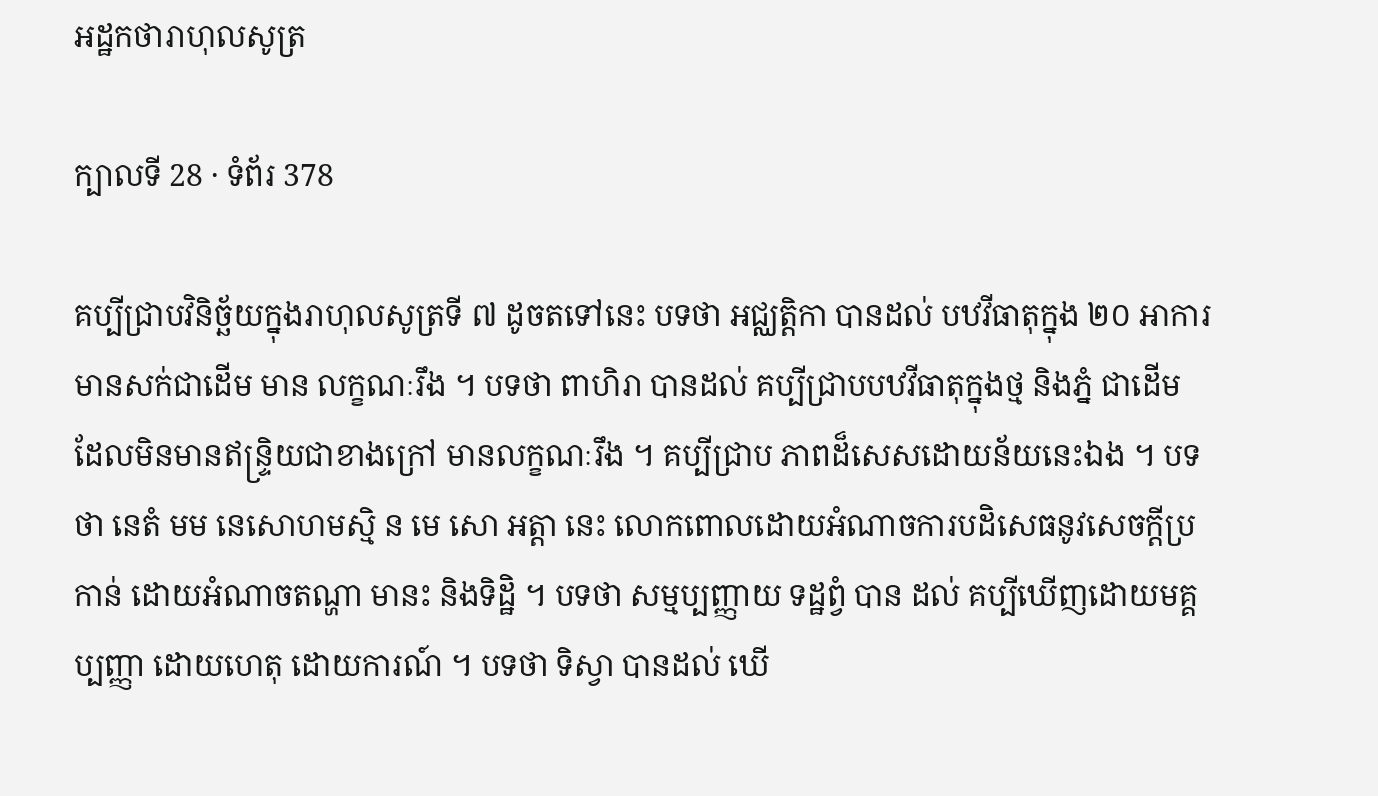អដ្ឋកថារាហុលសូត្រ

ក្បាលទី 28 · ទំព័រ 378

គប្បីជ្រាបវិនិច្ឆ័យក្នុងរាហុលសូត្រទី ៧ ដូចតទៅនេះ បទថា អជ្ឈត្តិកា បានដល់ បឋវីធាតុក្នុង ២០ អាការ មានសក់ជាដើម មាន លក្ខណៈរឹង ។ បទថា ពាហិរា បានដល់ គប្បីជ្រាបបឋវីធាតុក្នុងថ្ម និងភ្នំ ជាដើម ដែលមិនមានឥន្ទ្រិយជាខាងក្រៅ មានលក្ខណៈរឹង ។ គប្បីជ្រាប ភាពដ៏សេសដោយន័យនេះឯង ។ បទថា នេតំ មម នេសោហមស្មិ ន មេ សោ អត្តា នេះ លោកពោលដោយអំណាចការបដិសេធនូវសេចក្តីប្រកាន់ ដោយអំណាចតណ្ហា មានះ និងទិដ្ឋិ ។ បទថា សម្មប្បញ្ញាយ ទដ្ឋព្វំ បាន ដល់ គប្បីឃើញដោយមគ្គប្បញ្ញា ដោយហេតុ ដោយការណ៍ ។ បទថា ទិស្វា បានដល់ ឃើ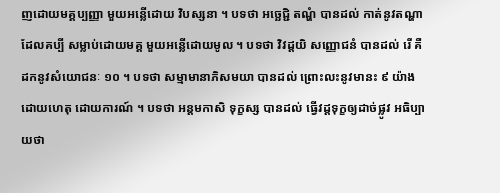ញដោយមគ្គប្បញ្ញា មួយអន្លើដោយ វិបស្សនា ។ បទថា អច្ឆេជ្ជិ តណ្ហំ បានដល់ កាត់នូវតណ្ហាដែលគប្បី សម្លាប់ដោយមគ្គ មួយអន្លើដោយមូល ។ បទថា វិវដ្តយិ សញ្ញោជនំ បានដល់ រើ គឺដកនូវសំយោជនៈ ១០ ។ បទថា សម្មាមានាភិសមយា បានដល់ ព្រោះលះនូវមានះ ៩ យ៉ាង ដោយហេតុ ដោយការណ៍ ។ បទថា អន្តមកាសិ ទុក្ខស្ស បានដល់ ធ្វើវដ្តទុក្ខឲ្យដាច់ផ្លូវ អធិប្បាយថា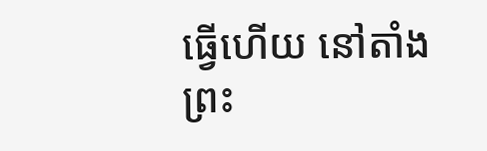ធ្វើហើយ នៅតាំង ព្រះ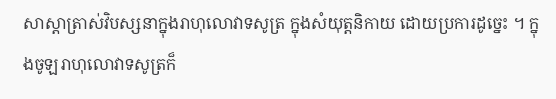សាស្តាត្រាស់វិបស្សនាក្នុងរាហុលោវាទសូត្រ ក្នុងសំយុត្តនិកាយ ដោយប្រការដូច្នេះ ។ ក្នុងចូឡរាហុលោវាទសូត្រក៏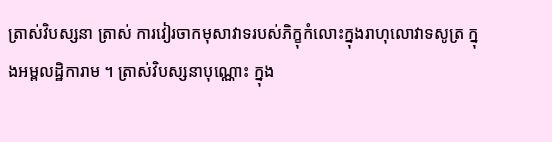ត្រាស់វិបស្សនា ត្រាស់ ការវៀរចាកមុសាវាទរបស់ភិក្ខុកំលោះក្នុងរាហុលោវាទសូត្រ ក្នុងអម្ពលដ្ឋិការាម ។ ត្រាស់វិបស្សនាបុណ្ណោះ ក្នុង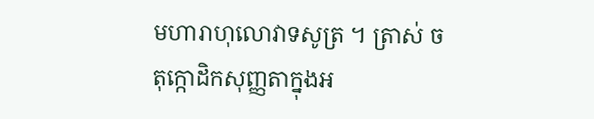មហារាហុលោវាទសូត្រ ។ ត្រាស់ ចតុក្កោដិកសុញ្ញតាក្នុងអ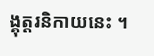ង្គុត្តរនិកាយនេះ ។